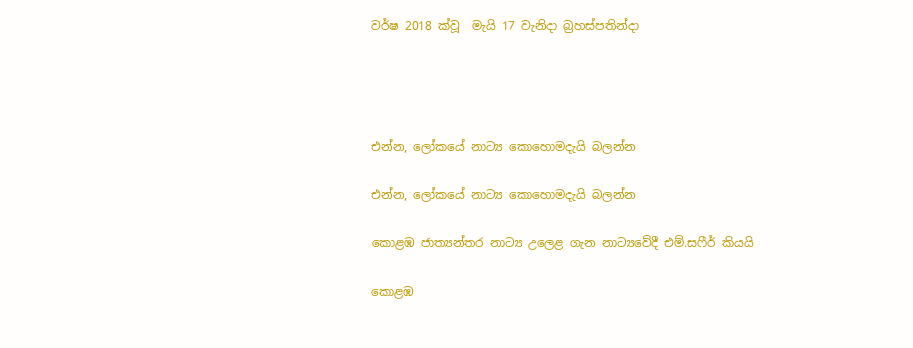වර්ෂ 2018 ක්වූ  මැයි 17 වැනිදා බ්‍රහස්පතින්දා




එන්න, ලෝකයේ නාට්‍ය කොහොමදැයි බලන්න

එන්න, ලෝකයේ නාට්‍ය කොහොමදැයි බලන්න

කොළඹ ජාත්‍යන්තර නාට්‍ය උලෙළ ගැන නාට්‍යවේදී එම්.සෆීර් කියයි

කොළඹ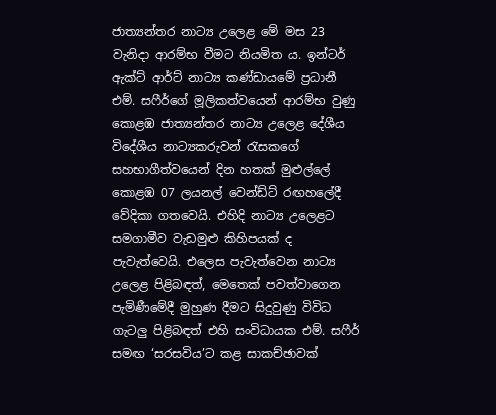ජාත්‍යන්තර නාට්‍ය උලෙළ මේ මස 23 වැනිදා ආරම්භ වීමට නියමිත ය. ඉන්ටර් ඇක්ට් ආර්ට් නාට්‍ය කණ්ඩායමේ ප්‍රධානී එම්. සෆීර්ගේ මූලිකත්වයෙන් ආරම්භ වුණු කොළඹ ජාත්‍යන්තර නාට්‍ය උලෙළ දේශීය විදේශීය නාට්‍යකරුවන් රැසකගේ සහභාගීත්වයෙන් දින හතක් මුළුල්ලේ කොළඹ 07 ලයනල් වෙන්ඩ්ට් රඟහලේදී වේදිකා ගතවෙයි. එහිදි නාට්‍ය උලෙළට සමගාමීව වැඩමුළු කිහිපයක් ද පැවැත්වෙයි. එලෙස පැවැත්වෙන නාට්‍ය උලෙළ පිළිබඳත්, මෙතෙක් පවත්වාගෙන පැමිණීමේදී මුහුණ දීමට සිදුවුණු විවිධ ගැටලු පිළිබඳත් එහි සංවිධායක එම්. සෆීර් සමඟ ‘සරසවිය’ට කළ සාකච්ඡාවක්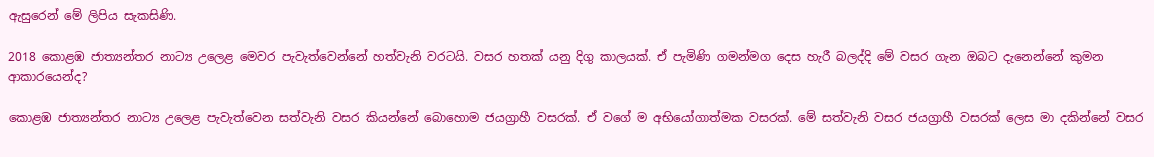ඇසුරෙන් මේ ලිපිය සැකසිණි.

2018 කොළඹ ජාත්‍යන්තර නාට්‍ය උලෙළ මෙවර පැවැත්වෙන්නේ හත්වැනි වරටයි. වසර හතක් යනු දිගු කාලයක්. ඒ පැමිණි ගමන්මග දෙස හැරී බලද්දි මේ වසර ගැන ඔබට දැනෙන්නේ කුමන ආකාරයෙන්ද?

කොළඹ ජාත්‍යන්තර නාට්‍ය උලෙළ පැවැත්වෙන සත්වැනි වසර කියන්නේ බොහොම ජයග්‍රාහී වසරක්. ඒ වගේ ම අභියෝගාත්මක වසරක්. මේ සත්වැනි වසර ජයග්‍රාහී වසරක් ලෙස මා දකින්නේ වසර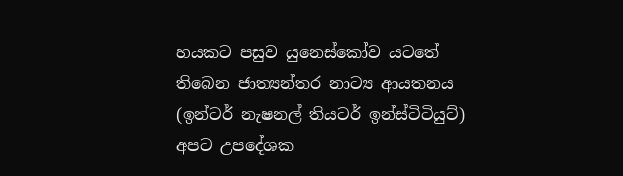හයකට පසුව යුනෙස්කෝව යටතේ තිබෙන ජාත්‍යන්තර නාට්‍ය ආයතනය (ඉන්ටර් නැෂනල් තියටර් ඉන්ස්ටිටියුට්) අපට උපදේශක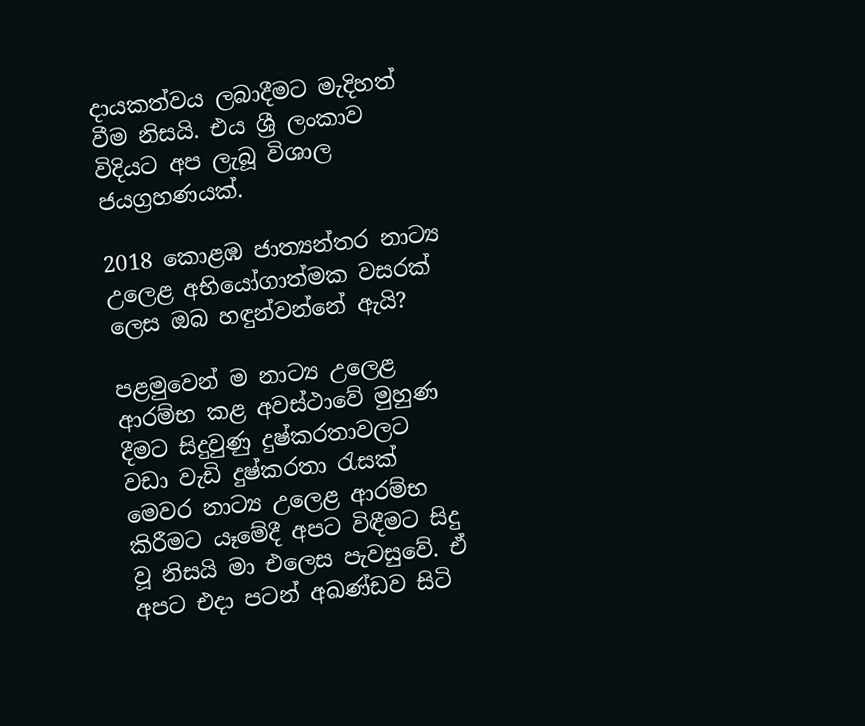දායකත්වය ලබාදීමට මැදිහත් වීම නිසයි. එය ශ්‍රී ලංකාව විදියට අප ලැබූ විශාල ජයග්‍රහණයක්.

2018 කොළඹ ජාත්‍යන්තර නාට්‍ය උලෙළ අභියෝගාත්මක වසරක් ලෙස ඔබ හඳුන්වන්නේ ඇයි?

පළමුවෙන් ම නාට්‍ය උලෙළ ආරම්භ කළ අවස්ථාවේ මුහුණ දීමට සිදුවුණු දුෂ්කරතාවලට වඩා වැඩි දුෂ්කරතා රැසක් මෙවර නාට්‍ය උලෙළ ආරම්භ කිරීමට යෑමේදී අපට විඳීමට සිදු වූ නිසයි මා එලෙස පැවසුවේ. ඒ අපට එදා පටන් අඛණ්ඩව සිටි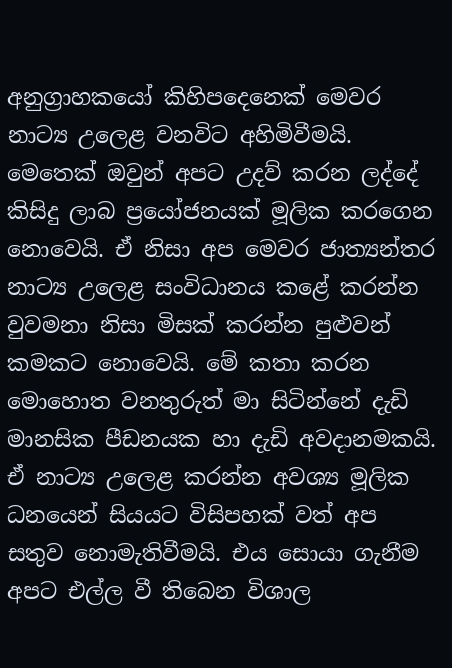අනුග්‍රාහකයෝ කිහිපදෙනෙක් මෙවර නාට්‍ය උලෙළ වනවිට අහිමිවීමයි. මෙතෙක් ඔවුන් අපට උදව් කරන ලද්දේ කිසිදු ලාබ ප්‍රයෝජනයක් මූලික කරගෙන නොවෙයි. ඒ නිසා අප මෙවර ජාත්‍යන්තර නාට්‍ය උලෙළ සංවිධානය කළේ කරන්න වුවමනා නිසා මිසක් කරන්න පුළුවන් කමකට නොවෙයි. මේ කතා කරන මොහොත වනතුරුත් මා සිටින්නේ දැඩි මානසික පීඩනයක හා දැඩි අවදානමකයි. ඒ නාට්‍ය උලෙළ කරන්න අවශ්‍ය මූලික ධනයෙන් සියයට විසිපහක් වත් අප සතුව නොමැතිවීමයි. එය සොයා ගැනීම අපට එල්ල වී තිබෙන විශාල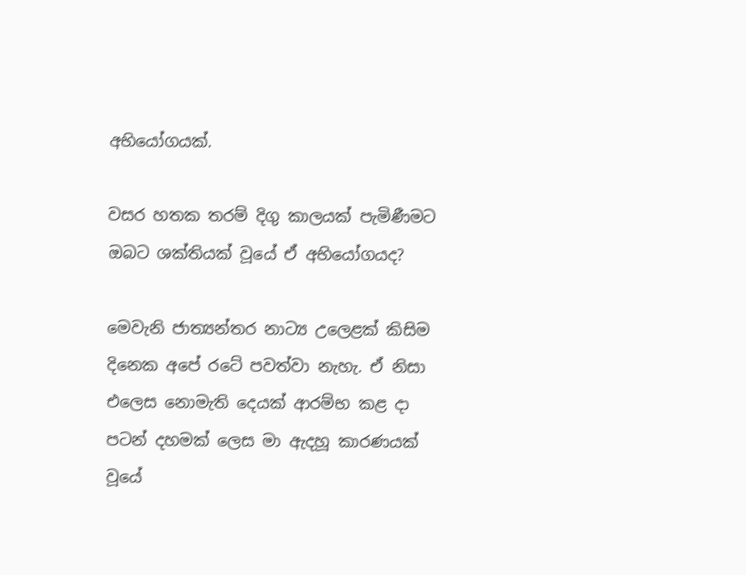අභියෝගයක්.

වසර හතක තරම් දිගු කාලයක් පැමිණීමට ඔබට ශක්තියක් වූයේ ඒ අභියෝගයද?

මෙවැනි ජාත්‍යන්තර නාට්‍ය උලෙළක් කිසිම දිනෙක අපේ රටේ පවත්වා නැහැ. ඒ නිසා එලෙස නොමැති දෙයක් ආරම්භ කළ දා පටන් දහමක් ලෙස මා ඇදහූ කාරණයක් වූයේ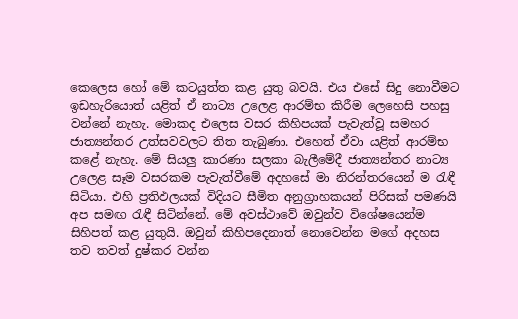කෙලෙස හෝ මේ කටයුත්ත කළ යුතු බවයි. එය එසේ සිදු නොවීමට ඉඩහැරියොත් යළිත් ඒ නාට්‍ය උලෙළ ආරම්භ කිරීම ලෙහෙසි පහසු වන්නේ නැහැ. මොකද එලෙස වසර කිහිපයක් පැවැත්වූ සමහර ජාත්‍යන්තර උත්සවවලට තිත තැබුණා. එහෙත් ඒවා යළිත් ආරම්භ කළේ නැහැ. මේ සියලු කාරණා සලකා බැලීමේදී ජාත්‍යන්තර නාට්‍ය උලෙළ සෑම වසරකම පැවැත්වීමේ අදහසේ මා නිරන්තරයෙන් ම රැඳී සිටියා. එහි ප්‍රතිඵලයක් විදියට සීමිත අනුග්‍රාහකයන් පිරිසක් පමණයි අප සමඟ රැඳී සිටින්නේ. මේ අවස්ථාවේ ඔවුන්ව විශේෂයෙන්ම සිහිපත් කළ යුතුයි. ඔවුන් කිහිපදෙනාත් නොවෙන්න මගේ අදහස තව තවත් දුෂ්කර වන්න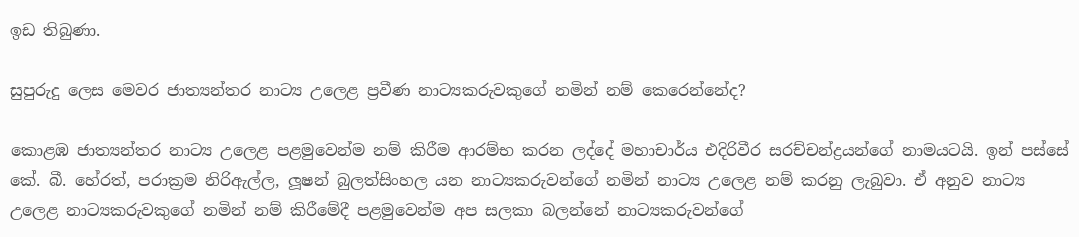ඉඩ තිබුණා.

සුපුරුදු ලෙස මෙවර ජාත්‍යන්තර නාට්‍ය උලෙළ ප්‍රවීණ නාට්‍යකරුවකුගේ නමින් නම් කෙරෙන්නේද?

කොළඹ ජාත්‍යන්තර නාට්‍ය උලෙළ පළමුවෙන්ම නම් කිරීම ආරම්භ කරන ලද්දේ මහාචාර්ය එදිරිවීර සරච්චන්ද්‍රයන්ගේ නාමයටයි. ඉන් පස්සේ කේ. බී. හේරත්, පරාක්‍රම නිරිඇල්ල, ලූෂන් බුලත්සිංහල යන නාට්‍යකරුවන්ගේ නමින් නාට්‍ය උලෙළ නම් කරනු ලැබුවා. ඒ අනුව නාට්‍ය උලෙළ නාට්‍යකරුවකුගේ නමින් නම් කිරීමේදී පළමුවෙන්ම අප සලකා බලන්නේ නාට්‍යකරුවන්ගේ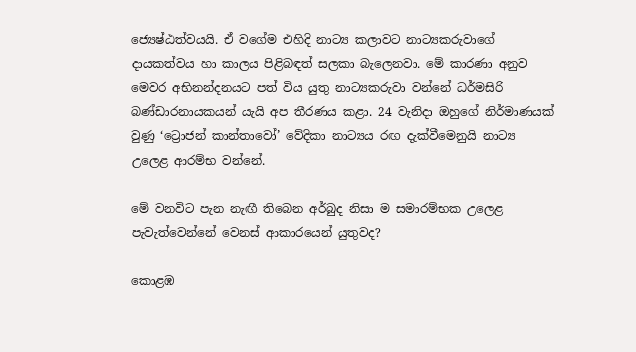ජ්‍යෙෂ්ඨත්වයයි. ඒ වගේම එහිදි නාට්‍ය කලාවට නාට්‍යකරුවාගේ දායකත්වය හා කාලය පිළිබඳත් සලකා බැලෙනවා. මේ කාරණා අනුව මෙවර අභිනන්දනයට පත් විය යුතු නාට්‍යකරුවා වන්නේ ධර්මසිරි බණ්ඩාරනායකයන් යැයි අප තීරණය කළා. 24 වැනිදා ඔහුගේ නිර්මාණයක් වුණු ‘ට්‍රොජන් කාන්තාවෝ’ වේදිකා නාට්‍යය රඟ දැක්වීමෙනුයි නාට්‍ය උලෙළ ආරම්භ වන්නේ.

මේ වනවිට පැන නැඟී තිබෙන අර්බුද නිසා ම සමාරම්භක උලෙළ පැවැත්වෙන්නේ වෙනස් ආකාරයෙන් යුතුවද?

කොළඹ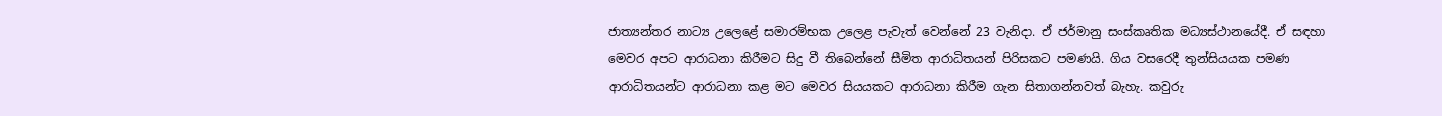ජාත්‍යන්තර නාට්‍ය උලෙළේ සමාරම්භක උලෙළ පැවැත් වෙන්නේ 23 වැනිදා. ඒ ජර්මානු සංස්කෘතික මධ්‍යස්ථානයේදී. ඒ සඳහා මෙවර අපට ආරාධනා කිරීමට සිදු වී තිබෙන්නේ සීමිත ආරාධිතයන් පිරිසකට පමණයි. ගිය වසරෙදී තුන්සියයක පමණ ආරාධිතයන්ට ආරාධනා කළ මට මෙවර සියයකට ආරාධනා කිරීම ගැන සිතාගන්නවත් බැහැ. කවුරු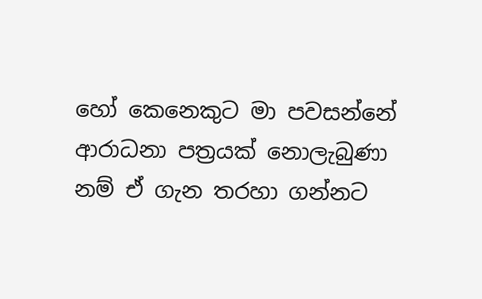හෝ කෙනෙකුට මා පවසන්නේ ආරාධනා පත්‍රයක් නොලැබුණා නම් ඒ ගැන තරහා ගන්නට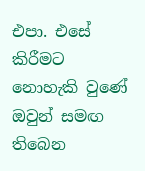එපා. එසේ කිරීමට නොහැකි වුණේ ඔවුන් සමඟ තිබෙන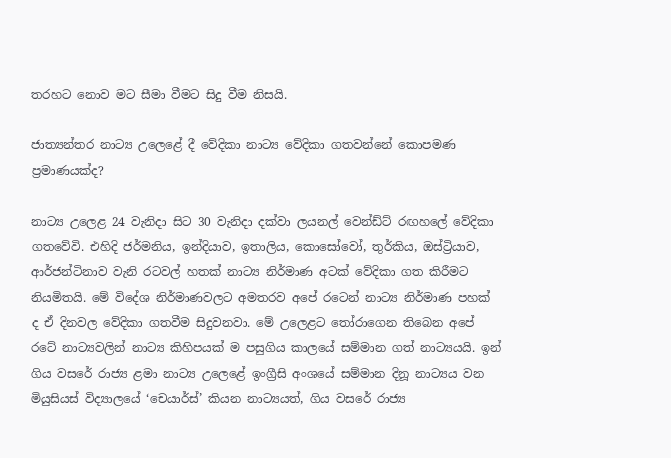තරහට නොව මට සීමා වීමට සිදු වීම නිසයි.

ජාත්‍යන්තර නාට්‍ය උලෙළේ දී වේදිකා නාට්‍ය වේදිකා ගතවන්නේ කොපමණ ප්‍රමාණයක්ද?

නාට්‍ය උලෙළ 24 වැනිදා සිට 30 වැනිදා දක්වා ලයනල් වෙන්ඩ්ට් රඟහලේ වේදිකා ගතවේවි. එහිදි ජර්මනිය, ඉන්දියාව, ඉතාලිය, කොසෝවෝ, තුර්කිය, ඔස්ට්‍රියාව, ආර්ජන්ටිනාව වැනි රටවල් හතක් නාට්‍ය නිර්මාණ අටක් වේදිකා ගත කිරීමට නියමිතයි. මේ විදේශ නිර්මාණවලට අමතරව අපේ රටෙන් නාට්‍ය නිර්මාණ පහක් ද ඒ දිනවල වේදිකා ගතවීම සිදුවනවා. මේ උලෙළට තෝරාගෙන තිබෙන අපේ රටේ නාට්‍යවලින් නාට්‍ය කිහිපයක් ම පසුගිය කාලයේ සම්මාන ගත් නාට්‍යයයි. ඉන් ගිය වසරේ රාජ්‍ය ළමා නාට්‍ය උලෙළේ ඉංග්‍රීසි අංශයේ සම්මාන දිනූ නාට්‍යය වන මියුසියස් විද්‍යාලයේ ‘චෙයාර්ස්’ කියන නාට්‍යයත්, ගිය වසරේ රාජ්‍ය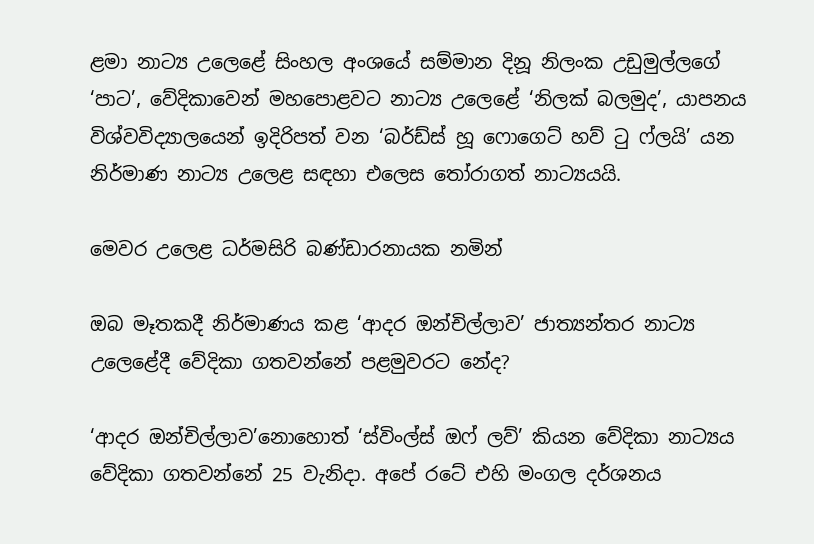ළමා නාට්‍ය උලෙළේ සිංහල අංශයේ සම්මාන දිනූ නිලංක උඩුමුල්ලගේ ‘පාට’, වේදිකාවෙන් මහපොළවට නාට්‍ය උලෙළේ ‘නිලක් බලමුද’, යාපනය විශ්වවිද්‍යාලයෙන් ඉදිරිපත් වන ‘බර්ඩ්ස් හූ ෆොගෙට් හව් ටු ෆ්ලයි’ යන නිර්මාණ නාට්‍ය උලෙළ සඳහා එලෙස තෝරාගත් නාට්‍යයයි.

මෙවර උලෙළ ධර්මසිරි බණ්ඩාරනායක නමින්

ඔබ මෑතකදී නිර්මාණය කළ ‘ආදර ඔන්චිල්ලාව’ ජාත්‍යන්තර නාට්‍ය උලෙළේදී වේදිකා ගතවන්නේ පළමුවරට නේද?

‘ආදර ඔන්චිල්ලාව’නොහොත් ‘ස්විංල්ස් ඔෆ් ලව්’ කියන වේදිකා නාට්‍යය වේදිකා ගතවන්නේ 25 වැනිදා. අපේ රටේ එහි මංගල දර්ශනය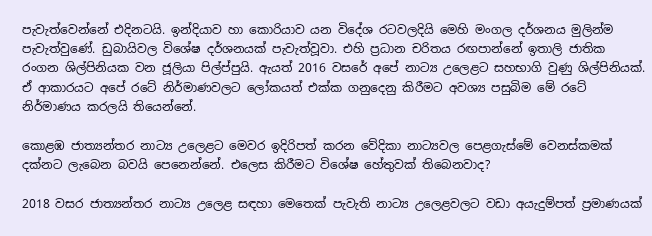පැවැත්වෙන්නේ එදිනටයි. ඉන්දියාව හා කොරියාව යන විදේශ රටවලදියි මෙහි මංගල දර්ශනය මුලින්ම පැවැත්වුණේ. ඩුබායිවල විශේෂ දර්ශනයක් පැවැත්වූවා. එහි ප්‍රධාන චරිතය රඟපාන්නේ ඉතාලි ජාතික රංගන ශිල්පිනියක වන ජූලියා පිල්ප්පුයි. ඇයත් 2016 වසරේ අපේ නාට්‍ය උලෙළට සහභාගි වුණු ශිල්පිනියක්. ඒ ආකාරයට අපේ රටේ නිර්මාණවලට ලෝකයත් එක්ක ගනුදෙනු කිරීමට අවශ්‍ය පසුබිම මේ රටේ නිර්මාණය කරලයි තියෙන්නේ.

කොළඹ ජාත්‍යන්තර නාට්‍ය උලෙළට මෙවර ඉදිරිපත් කරන වේදිකා නාට්‍යවල පෙළගැස්මේ වෙනස්කමක් දක්නට ලැබෙන බවයි පෙනෙන්නේ. එලෙස කිරීමට විශේෂ හේතුවක් තිබෙනවාද?

2018 වසර ජාත්‍යන්තර නාට්‍ය උලෙළ සඳහා මෙතෙක් පැවැති නාට්‍ය උලෙළවලට වඩා අයැදුම්පත් ප්‍රමාණයක්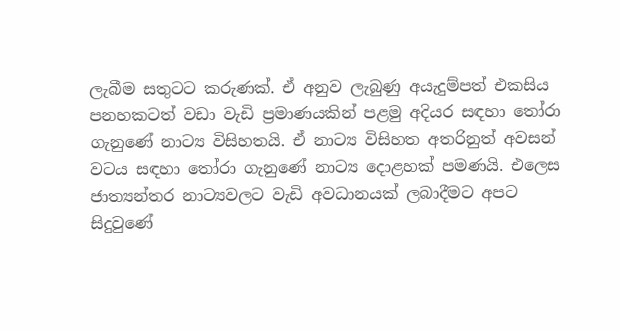ලැබීම සතුටට කරුණක්. ඒ අනුව ලැබුණු අයැදුම්පත් එකසිය පනහකටත් වඩා වැඩි ප්‍රමාණයකින් පළමු අදියර සඳහා තෝරා ගැනුණේ නාට්‍ය විසිහතයි. ඒ නාට්‍ය විසිහත අතරිනුත් අවසන් වටය සඳහා තෝරා ගැනුණේ නාට්‍ය දොළහක් පමණයි. එලෙස ජාත්‍යන්තර නාට්‍යවලට වැඩි අවධානයක් ලබාදීමට අපට සිදුවුණේ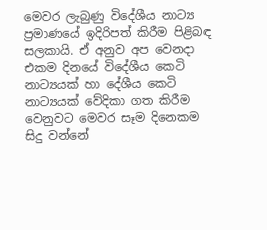මෙවර ලැබුණු විදේශීය නාට්‍ය ප්‍රමාණයේ ඉදිරිපත් කිරීම පිළිබඳ සලකායි. ඒ අනුව අප වෙනදා එකම දිනයේ විදේශීය කෙටි නාට්‍යයක් හා දේශීය කෙටි නාට්‍යයක් වේදිකා ගත කිරීම වෙනුවට මෙවර සෑම දිනෙකම සිදු වන්නේ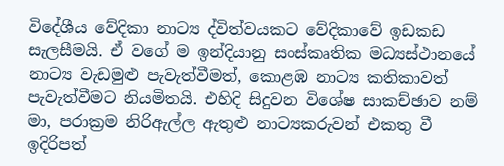විදේශීය වේදිකා නාට්‍ය ද්විත්වයකට වේදිකාවේ ඉඩකඩ සැලසීමයි. ඒ වගේ ම ඉන්දියානු සංස්කෘතික මධ්‍යස්ථානයේ නාට්‍ය වැඩමුළු පැවැත්වීමත්, කොළඹ නාට්‍ය කතිකාවත් පැවැත්වීමට නියමිතයි. එහිදි සිදුවන විශේෂ සාකච්ඡාව නම් මා, පරාක්‍රම නිරිඇල්ල ඇතුළු නාට්‍යකරුවන් එකතු වී ඉදිරිපත්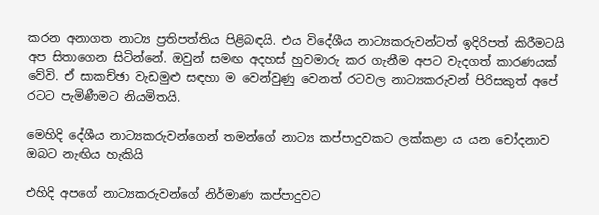කරන අනාගත නාට්‍ය ප්‍රතිපත්තිය පිළිබඳයි. එය විදේශීය නාට්‍යකරුවන්ටත් ඉදිරිපත් කිරීමටයි අප සිතාගෙන සිටින්නේ. ඔවුන් සමඟ අදහස් හුවමාරු කර ගැනීම අපට වැදගත් කාරණයක් වේවි. ඒ සාකච්ඡා වැඩමුළු සඳහා ම වෙන්වුණු වෙනත් රටවල නාට්‍යකරුවන් පිරිසකුත් අපේ රටට පැමිණීමට නියමිතයි.

මෙහිදි දේශීය නාට්‍යකරුවන්ගෙන් තමන්ගේ නාට්‍ය කප්පාදුවකට ලක්කළා ය යන චෝදනාව ඔබට නැඟිය හැකියි

එහිදි අපගේ නාට්‍යකරුවන්ගේ නිර්මාණ කප්පාදුවට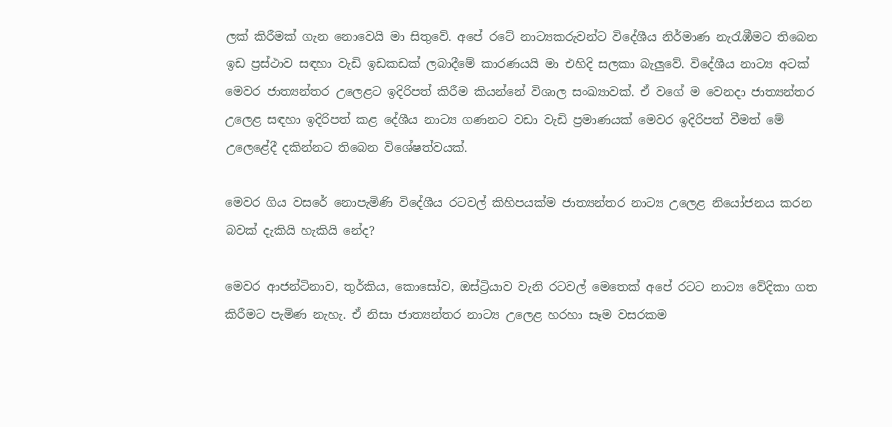ලක් කිරීමක් ගැන නොවෙයි මා සිතුවේ. අපේ රටේ නාට්‍යකරුවන්ට විදේශීය නිර්මාණ නැරැඹීමට තිබෙන ඉඩ ප්‍රස්ථාව සඳහා වැඩි ඉඩකඩක් ලබාදීමේ කාරණයයි මා එහිදි සලකා බැලුවේ. විදේශීය නාට්‍ය අටක් මෙවර ජාත්‍යන්තර උලෙළට ඉදිරිපත් කිරීම කියන්නේ විශාල සංඛ්‍යාවක්. ඒ වගේ ම වෙනදා ජාත්‍යන්තර උලෙළ සඳහා ඉදිරිපත් කළ දේශීය නාට්‍ය ගණනට වඩා වැඩි ප්‍රමාණයක් මෙවර ඉදිරිපත් වීමත් මේ උලෙළේදී දකින්නට තිබෙන විශේෂත්වයක්.

මෙවර ගිය වසරේ නොපැමිණි විදේශීය රටවල් කිහිපයක්ම ජාත්‍යන්තර නාට්‍ය උලෙළ නියෝජනය කරන බවක් දැකියි හැකියි නේද?

මෙවර ආජන්ටිනාව, තුර්කිය, කොසෝව, ඔස්ට්‍රියාව වැනි රටවල් මෙතෙක් අපේ රටට නාට්‍ය වේදිකා ගත කිරීමට පැමිණ නැහැ. ඒ නිසා ජාත්‍යන්තර නාට්‍ය උලෙළ හරහා සෑම වසරකම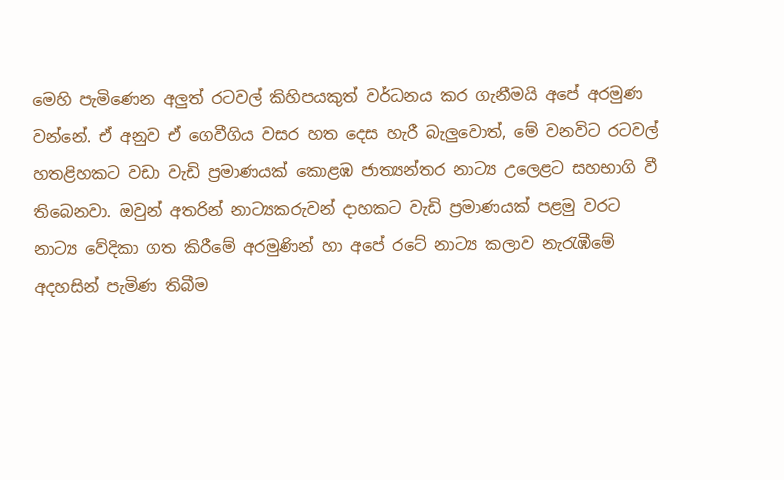මෙහි පැමිණෙන අලුත් රටවල් කිහිපයකුත් වර්ධනය කර ගැනීමයි අපේ අරමුණ වන්නේ. ඒ අනුව ඒ ගෙවීගිය වසර හත දෙස හැරී බැලුවොත්, මේ වනවිට රටවල් හතළිහකට වඩා වැඩි ප්‍රමාණයක් කොළඹ ජාත්‍යන්තර නාට්‍ය උලෙළට සහභාගි වී තිබෙනවා. ඔවුන් අතරින් නාට්‍යකරුවන් දාහකට වැඩි ප්‍රමාණයක් පළමු වරට නාට්‍ය වේදිකා ගත කිරීමේ අරමුණින් හා අපේ රටේ නාට්‍ය කලාව නැරැඹීමේ අදහසින් පැමිණ තිබීම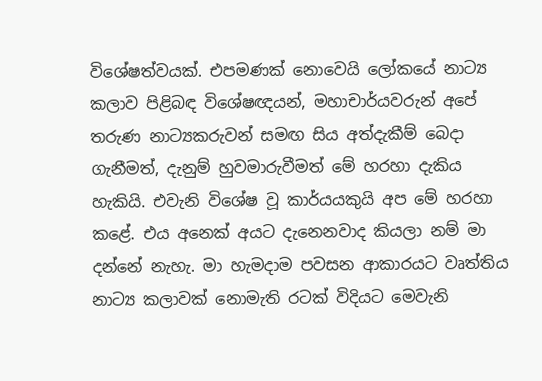විශේෂත්වයක්. එපමණක් නොවෙයි ලෝකයේ නාට්‍ය කලාව පිළිබඳ විශේෂඥයන්, මහාචාර්යවරුන් අපේ තරුණ නාට්‍යකරුවන් සමඟ සිය අත්දැකීම් බෙදා ගැනීමත්, දැනුම් හුවමාරුවීමත් මේ හරහා දැකිය හැකියි. එවැනි විශේෂ වූ කාර්යයකුයි අප මේ හරහා කළේ. එය අනෙක් අයට දැනෙනවාද කියලා නම් මා දන්නේ නැහැ. මා හැමදාම පවසන ආකාරයට වෘත්තිය නාට්‍ය කලාවක් නොමැති රටක් විදියට මෙවැනි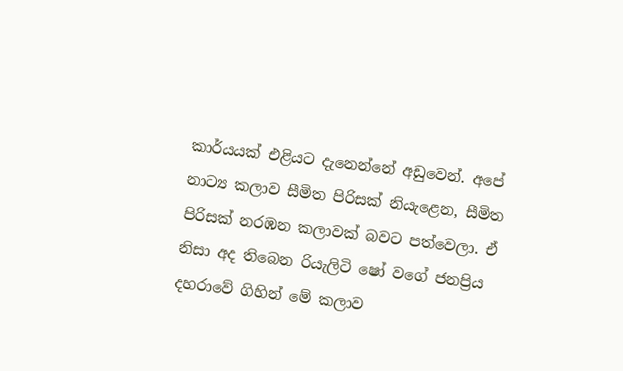කාර්යයක් එළියට දැනෙන්නේ අඩුවෙන්. අපේ නාට්‍ය කලාව සීමිත පිරිසක් නියැළෙන, සීමිත පිරිසක් නරඹන කලාවක් බවට පත්වෙලා. ඒ නිසා අද තිබෙන රියැලිටි ෂෝ වගේ ජනප්‍රිය දහරාවේ ගිහින් මේ කලාව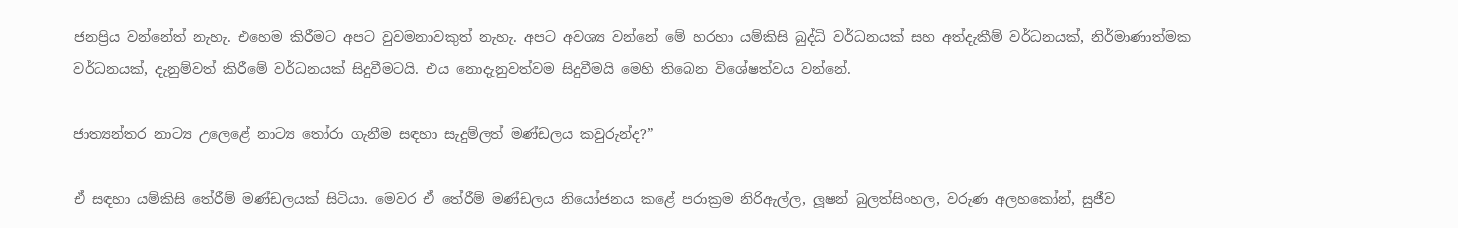ජනප්‍රිය වන්නේත් නැහැ. එහෙම කිරීමට අපට වුවමනාවකුත් නැහැ. අපට අවශ්‍ය වන්නේ මේ හරහා යම්කිසි බුද්ධි වර්ධනයක් සහ අත්දැකීම් වර්ධනයක්, නිර්මාණාත්මක වර්ධනයක්, දැනුම්වත් කිරීමේ වර්ධනයක් සිදුවීමටයි. එය නොදැනුවත්වම සිදුවීමයි මෙහි තිබෙන විශේෂත්වය වන්නේ.

ජාත්‍යන්තර නාට්‍ය උලෙළේ නාට්‍ය තෝරා ගැනීම සඳහා සැදුම්ලත් මණ්ඩලය කවුරුන්ද?”

ඒ සඳහා යම්කිසි තේරීම් මණ්ඩලයක් සිටියා. මෙවර ඒ තේරීම් මණ්ඩලය නියෝජනය කළේ පරාක්‍රම නිරිඇල්ල, ලූෂන් බුලත්සිංහල, වරුණ අලහකෝන්, සුජීව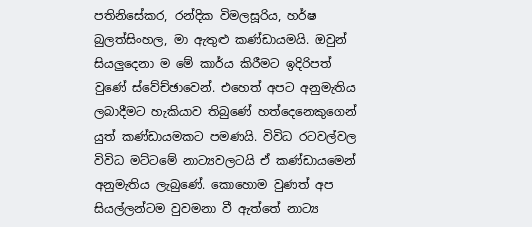පතිනිසේකර, රන්දික විමලසූරිය, හර්ෂ බුලත්සිංහල, මා ඇතුළු කණ්ඩායමයි. ඔවුන් සියලුදෙනා ම මේ කාර්ය කිරීමට ඉදිරිපත් වුණේ ස්වේච්ඡාවෙන්. එහෙත් අපට අනුමැතිය ලබාදීමට හැකියාව තිබුණේ හත්දෙනෙකුගෙන් යුත් කණ්ඩායමකට පමණයි. විවිධ රටවල්වල විවිධ මට්ටමේ නාට්‍යවලටයි ඒ කණ්ඩායමෙන් අනුමැතිය ලැබුණේ. කොහොම වුණත් අප සියල්ලන්ටම වුවමනා වී ඇත්තේ නාට්‍ය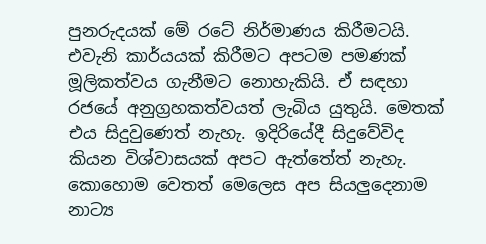පුනරුදයක් මේ රටේ නිර්මාණය කිරීමටයි. එවැනි කාර්යයක් කිරීමට අපටම පමණක් මූලිකත්වය ගැනීමට නොහැකියි. ඒ සඳහා රජයේ අනුග්‍රහකත්වයත් ලැබිය යුතුයි. මෙතක් එය සිදුවුණෙත් නැහැ. ඉදිරියේදී සිදුවේවිද කියන විශ්වාසයක් අපට ඇත්තේත් නැහැ. කොහොම වෙතත් මෙලෙස අප සියලුදෙනාම නාට්‍ය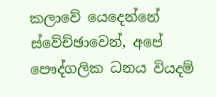කලාවේ යෙදෙන්නේ ස්වේච්ඡාවෙන්, අපේ පෞද්ගලික ධනය වියදම්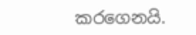කරගෙනයි.